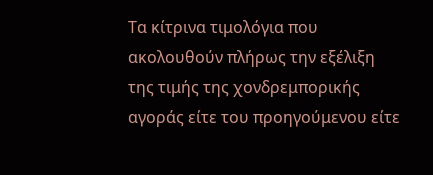Τα κίτρινα τιμολόγια που ακολουθούν πλήρως την εξέλιξη της τιμής της χονδρεμπορικής αγοράς είτε του προηγούμενου είτε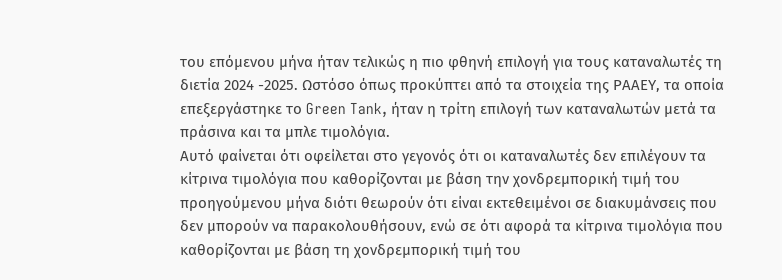του επόμενου μήνα ήταν τελικώς η πιο φθηνή επιλογή για τους καταναλωτές τη διετία 2024 -2025. Ωστόσο όπως προκύπτει από τα στοιχεία της ΡΑΑΕΥ, τα οποία επεξεργάστηκε το Green Tank, ήταν η τρίτη επιλογή των καταναλωτών μετά τα πράσινα και τα μπλε τιμολόγια.
Αυτό φαίνεται ότι οφείλεται στο γεγονός ότι οι καταναλωτές δεν επιλέγουν τα κίτρινα τιμολόγια που καθορίζονται με βάση την χονδρεμπορική τιμή του προηγούμενου μήνα διότι θεωρούν ότι είναι εκτεθειμένοι σε διακυμάνσεις που δεν μπορούν να παρακολουθήσουν, ενώ σε ότι αφορά τα κίτρινα τιμολόγια που καθορίζονται με βάση τη χονδρεμπορική τιμή του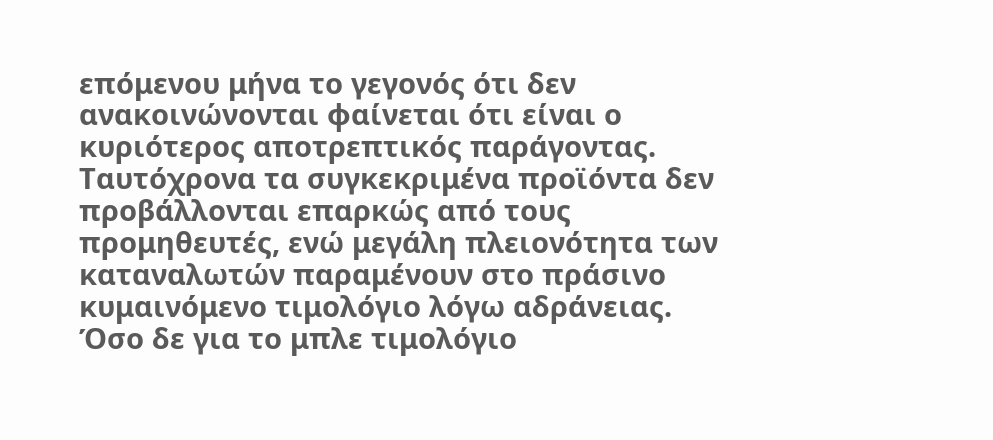επόμενου μήνα το γεγονός ότι δεν ανακοινώνονται φαίνεται ότι είναι ο κυριότερος αποτρεπτικός παράγοντας.
Ταυτόχρονα τα συγκεκριμένα προϊόντα δεν προβάλλονται επαρκώς από τους προμηθευτές, ενώ μεγάλη πλειονότητα των καταναλωτών παραμένουν στο πράσινο κυμαινόμενο τιμολόγιο λόγω αδράνειας. Όσο δε για το μπλε τιμολόγιο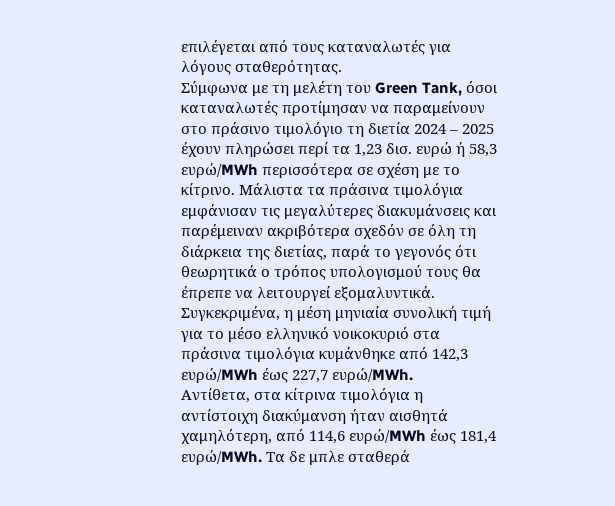επιλέγεται από τους καταναλωτές για λόγους σταθερότητας.
Σύμφωνα με τη μελέτη του Green Tank, όσοι καταναλωτές προτίμησαν να παραμείνουν στο πράσινο τιμολόγιο τη διετία 2024 – 2025 έχουν πληρώσει περί τα 1,23 δισ. ευρώ ή 58,3 ευρώ/MWh περισσότερα σε σχέση με το κίτρινο. Μάλιστα τα πράσινα τιμολόγια εμφάνισαν τις μεγαλύτερες διακυμάνσεις και παρέμειναν ακριβότερα σχεδόν σε όλη τη διάρκεια της διετίας, παρά το γεγονός ότι θεωρητικά ο τρόπος υπολογισμού τους θα έπρεπε να λειτουργεί εξομαλυντικά.
Συγκεκριμένα, η μέση μηνιαία συνολική τιμή για το μέσο ελληνικό νοικοκυριό στα πράσινα τιμολόγια κυμάνθηκε από 142,3 ευρώ/MWh έως 227,7 ευρώ/MWh.
Αντίθετα, στα κίτρινα τιμολόγια η αντίστοιχη διακύμανση ήταν αισθητά χαμηλότερη, από 114,6 ευρώ/MWh έως 181,4 ευρώ/MWh. Τα δε μπλε σταθερά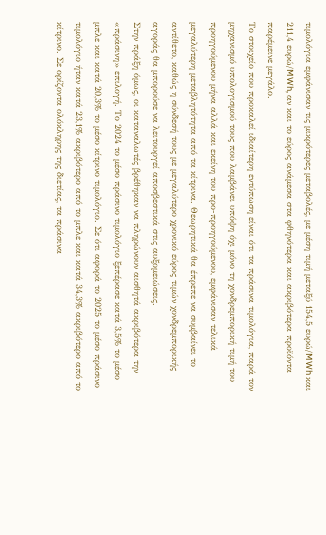τιμολόγια εμφάνισαν τις μικρότερες μεταβολές, με μέση τιμή μεταξύ 154,5 ευρώ/MWh και 211,4 ευρώ/MWh, αν και το εύρος ανάμεσα στα φθηνότερα και ακριβότερα προϊόντα παρέμεινε μεγάλο.
Το στοιχείο που προκαλεί ιδιαίτερη εντύπωση είναι ότι τα πράσινα τιμολόγια, παρά τον μηχανισμό υπολογισμού τους που λαμβάνει υπόψη όχι μόνο τη χονδρεμπορική τιμή του προηγούμενου μήνα αλλά και εκείνη του προ-προηγούμενου, εμφάνισαν τελικά μεγαλύτερη μεταβλητότητα από τα κίτρινα. Θεωρητικά θα έπρεπε να συμβαίνει το αντίθετο, καθώς η σύνδεσή τους με μεγαλύτερο χρονικό εύρος τιμών χονδρεμπορικής αγοράς θα μπορούσε να λειτουργεί αποσβεστικά στις αυξομειώσεις.
Στην πράξη όμως, οι καταναλωτές βρέθηκαν να πληρώνουν αισθητά ακριβότερα την «πράσινη» επιλογή. Το 2024 το μέσο πράσινο τιμολόγιο ξεπέρασε κατά 3,5% το μέσο μπλε και κατά 20,3% το μέσο κίτρινο τιμολόγιο. Σε ότι αφορά το 2025 το μέσο πράσινο τιμολόγιο ήταν κατά 23,1% ακριβότερο από το μπλε και κατά 34,3% ακριβότερο από το κίτρινο. Σε ορίζοντα ολόκληρης της διετίας, τα πράσινα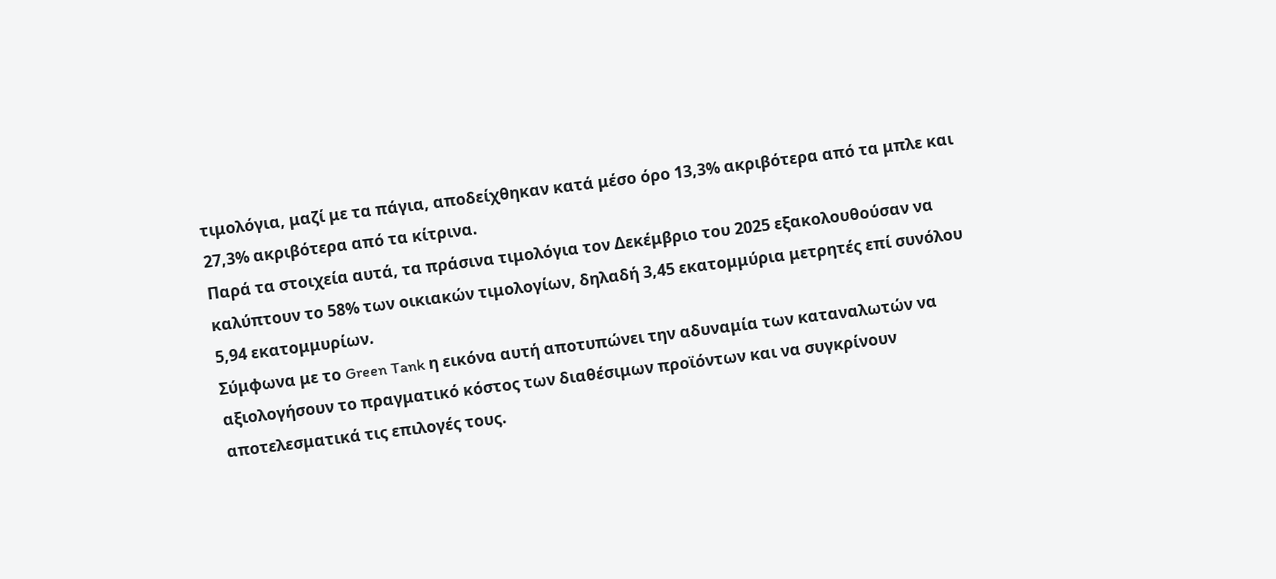τιμολόγια, μαζί με τα πάγια, αποδείχθηκαν κατά μέσο όρο 13,3% ακριβότερα από τα μπλε και 27,3% ακριβότερα από τα κίτρινα.
Παρά τα στοιχεία αυτά, τα πράσινα τιμολόγια τον Δεκέμβριο του 2025 εξακολουθούσαν να καλύπτουν το 58% των οικιακών τιμολογίων, δηλαδή 3,45 εκατομμύρια μετρητές επί συνόλου 5,94 εκατομμυρίων.
Σύμφωνα με το Green Tank η εικόνα αυτή αποτυπώνει την αδυναμία των καταναλωτών να αξιολογήσουν το πραγματικό κόστος των διαθέσιμων προϊόντων και να συγκρίνουν αποτελεσματικά τις επιλογές τους.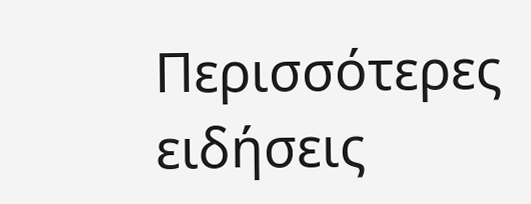Περισσότερες ειδήσεις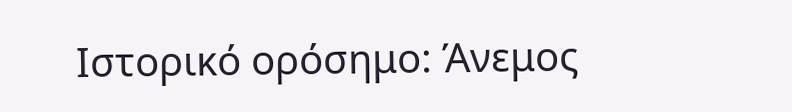Ιστορικό ορόσημο: Άνεμος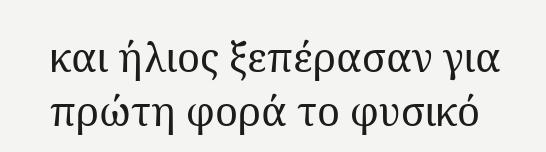και ήλιος ξεπέρασαν για πρώτη φορά το φυσικό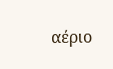αέριο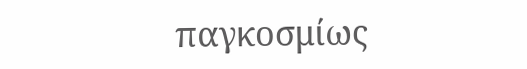παγκοσμίως